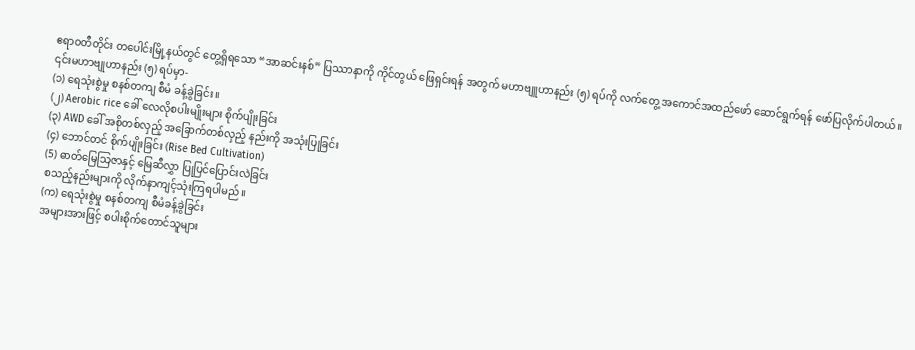ဧရာဝတီတိုင်း တပေါင်းမြို့နယ်တွင် တွေ့ရှိရသော “အာဆင်းနစ်” ပြဿာနာကို ကိုင်တွယ် ဖြေရှင်းရန် အတွက် မဟာဗျူဟာနည်း (၅) ရပ်ကို လက်တွေ့ အကောင်အထည်ဖော် ဆောင်ရွက်ရန် ဖော်ပြလိုက်ပါတယ်။ ၎င်းမဟာဗျုဟာနည်း (၅) ရပ်မှာ-
(၁) ရေသုံးစွဲမှု စနစ်တကျ စီမံ ခန့်ခွဲခြင်း။
(၂) Aerobic rice ခေါ် လေလိုစပါးမျိုးများ စိုက်ပျိုးခြင်း
(၃) AWD ခေါ် အစိုတစ်လှည့် အခြောက်တစ်လှည့် နည်းကို အသုံးပြုခြင်း
(၄) ဘောင်တင် စိုက်ပျိုးခြင်း (Rise Bed Cultivation)
(5) ဓာတ်မြေသြဇာနှင့် မြေဆီလွှာ ပြုပြင်ပြောင်းလဲခြင်း
စသည့်နည်းများကို လိုက်နာကျင့်သုံးကြရပါမည်။
(က) ရေသုံးစွဲမှု စနစ်တကျ စီမံခန့်ခွဲခြင်း
အများအားဖြင့် စပါးစိုက်တောင်သူများ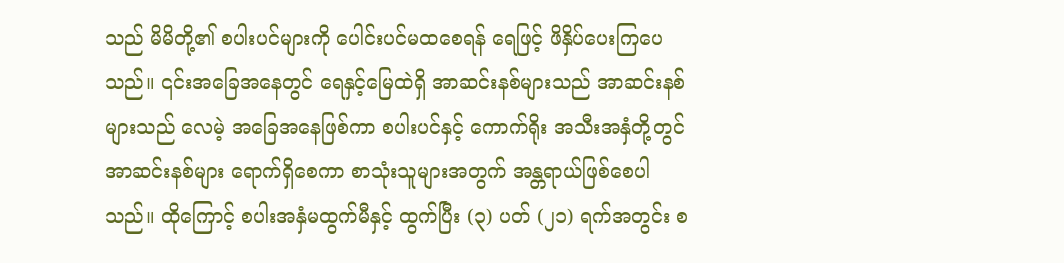သည် မိမိတို့၏ စပါးပင်များကို ပေါင်းပင်မထစေရန် ရေဖြင့် ဖိနှိပ်ပေးကြပေသည်။ ၎င်းအခြေအနေတွင် ရေနှင့်မြေထဲရှိ အာဆင်းနစ်များသည် အာဆင်းနစ်များသည် လေမဲ့ အခြေအနေဖြစ်ကာ စပါးပင်နှင့် ကောက်ရိုး အသီးအနှံတို့တွင် အာဆင်းနစ်များ ရောက်ရှိစေကာ စာသုံးသူများအတွက် အန္တရာယ်ဖြစ်စေပါသည်။ ထိုကြောင့် စပါးအနှံမထွက်မီနှင့် ထွက်ပြီး (၃) ပတ် (၂၁) ရက်အတွင်း စ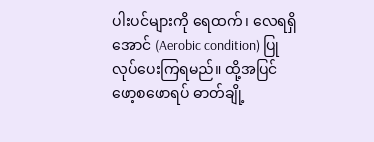ပါးပင်များကို ရေထက်၊ လေရရှိအောင် (Aerobic condition) ပြုလုပ်ပေးကြရမည်။ ထို့အပြင် ဖော့စဖောရပ် ဓာတ်ချို့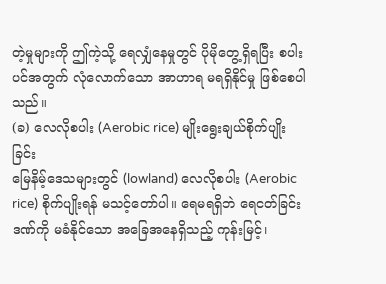တဲ့မှုများကို ဤကဲ့သို့ ရေလျှံနေမှုတွင် ပိုမိုတွေ့ရှိရပြီး စပါးပင်အတွက် လုံလောက်သော အာဟာရ မရရှိနိုင်မှု ဖြစ်စေပါသည်။
(ခ) လေလိုစပါး (Aerobic rice) မျိုးရွေးချယ်စိုက်ပျိုးခြင်း
မြေနိမ့်ဒေသများတွင် (lowland) လေလိုစပါး (Aerobic rice) စိုက်ပျိုးရန် မသင့်တော်ပါ။ ရေမရရှိဘဲ ရေငတ်ခြင်းဒဏ်ကို မခံနိုင်သော အခြေအနေရှိသည့် ကုန်းမြင့်၊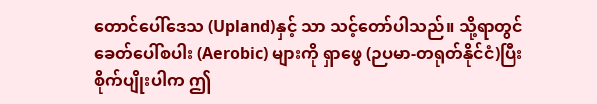တောင်ပေါ်ဒေသ (Upland)နှင့် သာ သင့်တော်ပါသည်။ သို့ရာတွင် ခေတ်ပေါ်စပါး (Aerobic) များကို ရှာဖွေ (ဉပမာ-တရုတ်နိုင်ငံ)ပြီး စိုက်ပျိုးပါက ဤ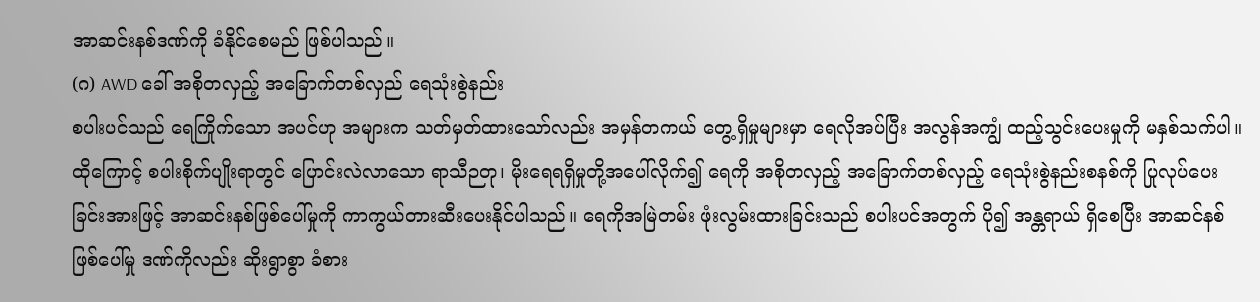အာဆင်းနစ်ဒဏ်ကို ခံနိုင်စေမည် ဖြစ်ပါသည်။
(ဂ) AWD ခေါ် အစိုတလှည့် အခြောက်တစ်လှည် ရေသုံးစွဲနည်း
စပါးပင်သည် ရေကြိုက်သော အပင်ဟု အများက သတ်မှတ်ထားသော်လည်း အမှန်တကယ် တွေ့ရှိမှုများမှာ ရေလိုအပ်ပြီး အလွန်အကျွံ ထည့်သွင်းပေးမှုကို မနှစ်သက်ပါ။ ထိုကြောင့် စပါးစိုက်ပျိုးရာတွင် ပြောင်းလဲလာသော ရာသီဉတု၊ မိုးရေရရှိမှုတို့အပေါ်လိုက်၍ ရေကို အစိုတလှည့် အခြောက်တစ်လှည့် ရေသုံးစွဲနည်းစနစ်ကို ပြုလုပ်ပေးခြင်းအားဖြင့် အာဆင်းနစ်ဖြစ်ပေါ်မှုကို ကာကွယ်တားဆီးပေးနိုင်ပါသည်။ ရေကိုအမြဲတမ်း ဖုံးလွမ်းထားခြင်းသည် စပါးပင်အတွက် ပို၍ အန္တရာယ် ရှိစေပြီး အာဆင်နစ် ဖြစ်ပေါ်မှု ဒဏ်ကိုလည်း ဆိုးရွာစွာ ခံစား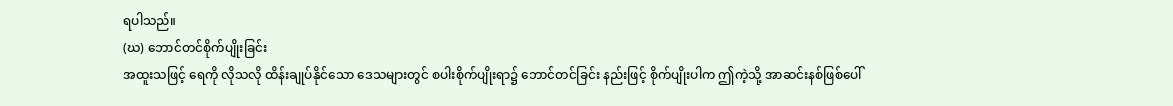ရပါသည်။
(ဃ) ဘောင်တင်စိုက်ပျိုးခြင်း
အထူးသဖြင့် ရေကို လိုသလို ထိန်းချုပ်နိုင်သော ဒေသများတွင် စပါးစိုက်ပျိုးရာ၌ ဘောင်တင်ခြင်း နည်းဖြင့် စိုက်ပျိုးပါက ဤကဲ့သို့ အာဆင်းနစ်ဖြစ်ပေါ်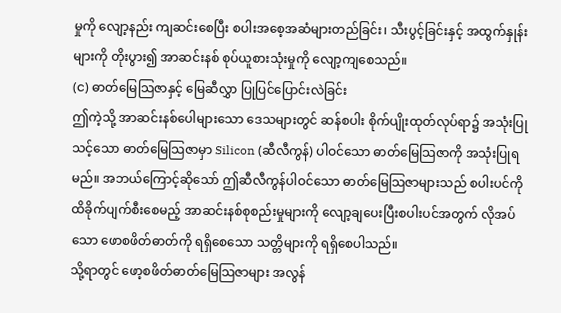မှုကို လျော့နည်း ကျဆင်းစေပြီး စပါးအစေ့အဆံများတည်ခြင်း၊ သီးပွင့်ခြင်းနှင့် အထွက်နှုန်းများကို တိုးပွား၍ အာဆင်းနစ် စုပ်ယူစားသုံးမှုကို လျော့ကျစေသည်။
(င) ဓာတ်မြေသြဇာနှင့် မြေဆီလွှာ ပြုပြင်ပြောင်းလဲခြင်း
ဤကဲ့သို့ အာဆင်းနစ်ပေါများသော ဒေသများတွင် ဆန်စပါး စိုက်ပျိုးထုတ်လုပ်ရာ၌ အသုံးပြုသင့်သော ဓာတ်မြေသြဇာမှာ Silicon (ဆီလီကွန်) ပါဝင်သော ဓာတ်မြေသြဇာကို အသုံးပြုရမည်။ အဘယ်ကြောင့်ဆိုသော် ဤဆီလီကွန်ပါဝင်သော ဓာတ်မြေသြဇာများသည် စပါးပင်ကို ထိခိုက်ပျက်စီးစေမည့် အာဆင်းနစ်စုစည်းမှုများကို လျော့ချပေးပြီးစပါးပင်အတွက် လိုအပ်သော ဖောစဖိတ်ဓာတ်ကို ရရှိစေသော သတ္တိများကို ရရှိစေပါသည်။
သို့ရာတွင် ဖော့စဖိတ်ဓာတ်မြေသြဇာများ အလွန်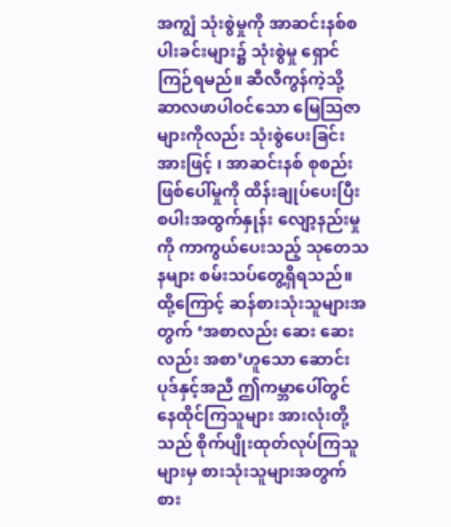အကျွံ သုံးစွဲမှုကို အာဆင်းနစ်စပါးခင်းများ၌ သုံးစွဲမှု ရှောင်ကြဉ်ရမည်။ ဆီလီကွန်ကဲ့သို့ ဆာလဖာပါဝင်သော မြေသြဇာ များကိုလည်း သုံးစွဲပေးခြင်းအားဖြင့် ၊ အာဆင်းနစ် စုစည်း ဖြစ်ပေါ်မှုကို ထိန်းချုပ်ပေးပြီး စပါးအထွက်နှုန်း လျော့နည်းမှုကို ကာကွယ်ပေးသည့် သုတေသနများ စမ်းသပ်တွေ့ရှိရသည်။
ထို့ကြောင့် ဆန်စားသုံးသူများအတွက် ‘အစာလည်း ဆေး ဆေးလည်း အစာ’ဟူသော ဆောင်းပုဒ်နှင့်အညီ ဤကမ္ဘာပေါ်တွင် နေထိုင်ကြသူများ အားလုံးတို့သည် စိုက်ပျိုးထုတ်လုပ်ကြသူများမှ စားသုံးသူများအတွက် စား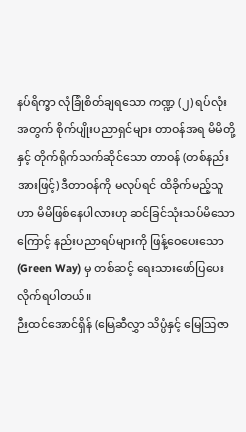နပ်ရိက္ခာ လုံခြုံစိတ်ချရသော ကဏ္ဍ (၂) ရပ်လုံးအတွက် စိုက်ပျိုးပညာရှင်များ တာဝန်အရ မိမိတို့နှင့် တိုက်ရိုက်သက်ဆိုင်သော တာဝန် (တစ်နည်းအားဖြင့်) ဒီတာဝန်ကို မလုပ်ရင် ထိခိုက်မည့်သူဟာ မိမိဖြစ်နေပါလားဟု ဆင်ခြင်သုံးသပ်မိသောကြောင့် နည်းပညာရပ်များကို ဖြန့်ဝေပေးသော (Green Way) မှ တစ်ဆင့် ရေးသားဖော်ပြပေးလိုက်ရပါတယ်။
ဉီးထင်အောင်ရှိန် (မြေဆီလွှာ သိပ္ပံနှင့် မြေသြဇာ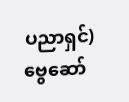ပညာရှင်)
ဗွေဆော်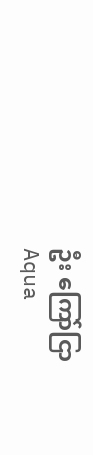ဦး ကြော်ငြာ
Aqua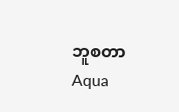ဘူစတာ
Aqua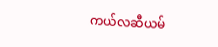ကယ်လဆီယမ်